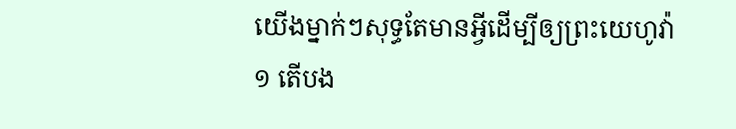យើងម្នាក់ៗសុទ្ធតែមានអ្វីដើម្បីឲ្យព្រះយេហូវ៉ា
១ តើបង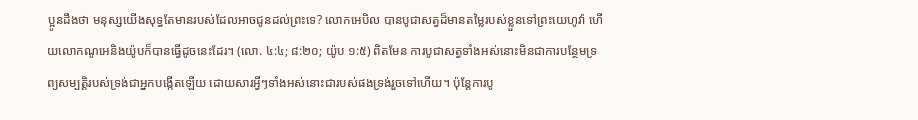ប្អូនដឹងថា មនុស្សយើងសុទ្ធតែមានរបស់ដែលអាចជូនដល់ព្រះទេ? លោកអេបិល បានបូជាសត្វដ៏មានតម្លៃរបស់ខ្លួនទៅព្រះយេហូវ៉ា ហើយលោកណូអេនិងយ៉ូបក៏បានធ្វើដូចនេះដែរ។ (លោ. ៤:៤; ៨:២០; យ៉ូប ១:៥) ពិតមែន ការបូជាសត្វទាំងអស់នោះមិនជាការបន្ថែមទ្រព្យសម្បត្ដិរបស់ទ្រង់ជាអ្នកបង្កើតឡើយ ដោយសារអ្វីៗទាំងអស់នោះជារបស់ផងទ្រង់រួចទៅហើយ។ ប៉ុន្តែការបូ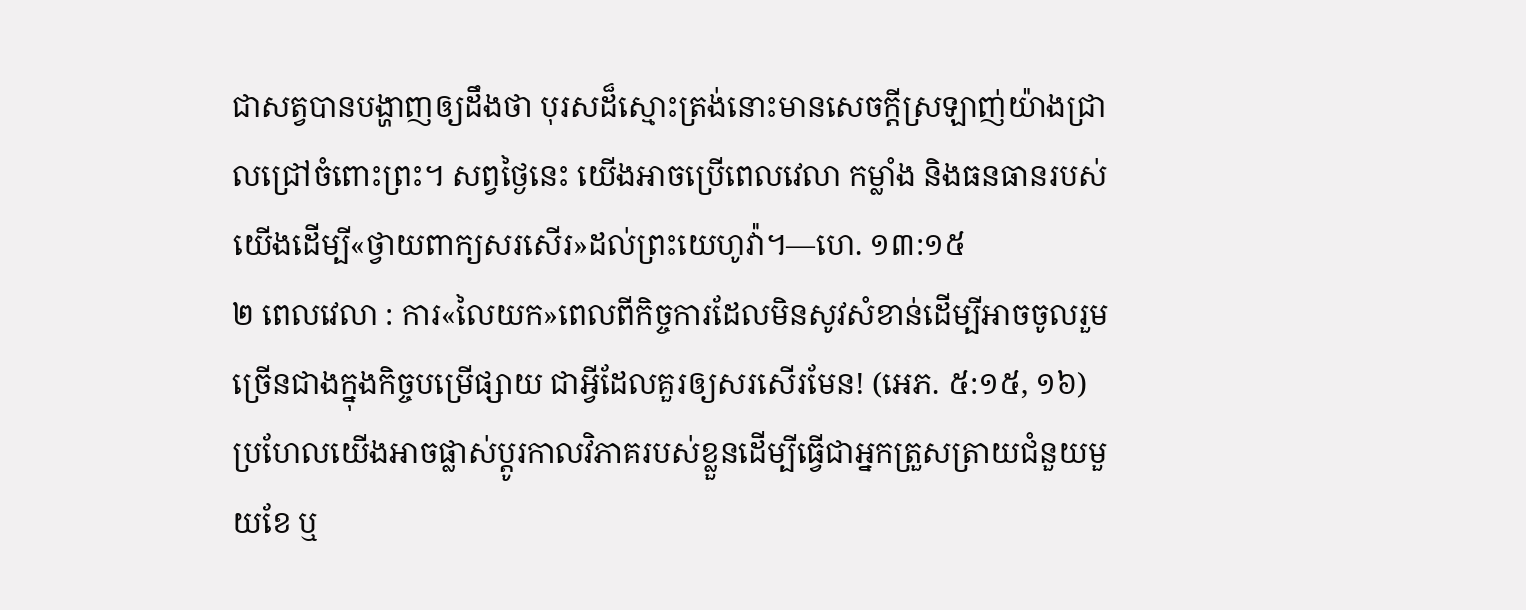ជាសត្វបានបង្ហាញឲ្យដឹងថា បុរសដ៏ស្មោះត្រង់នោះមានសេចក្ដីស្រឡាញ់យ៉ាងជ្រាលជ្រៅចំពោះព្រះ។ សព្វថ្ងៃនេះ យើងអាចប្រើពេលវេលា កម្លាំង និងធនធានរបស់យើងដើម្បី«ថ្វាយពាក្យសរសើរ»ដល់ព្រះយេហូវ៉ា។—ហេ. ១៣:១៥
២ ពេលវេលា : ការ«លៃយក»ពេលពីកិច្ចការដែលមិនសូវសំខាន់ដើម្បីអាចចូលរួមច្រើនជាងក្នុងកិច្ចបម្រើផ្សាយ ជាអ្វីដែលគួរឲ្យសរសើរមែន! (អេភ. ៥:១៥, ១៦) ប្រហែលយើងអាចផ្លាស់ប្ដូរកាលវិភាគរបស់ខ្លួនដើម្បីធ្វើជាអ្នកត្រួសត្រាយជំនួយមួយខែ ឬ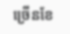ច្រើនខែ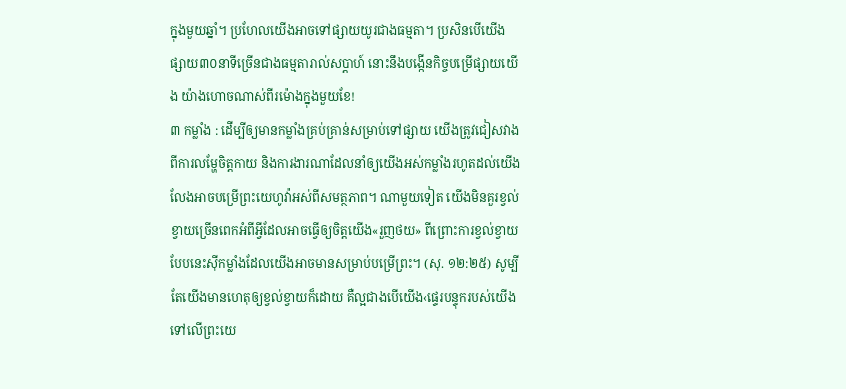ក្នុងមួយឆ្នាំ។ ប្រហែលយើងអាចទៅផ្សាយយូរជាងធម្មតា។ ប្រសិនបើយើងផ្សាយ៣០នាទីច្រើនជាងធម្មតារាល់សប្ដាហ៍ នោះនឹងបង្កើនកិច្ចបម្រើផ្សាយយើង យ៉ាងហោចណាស់ពីរម៉ោងក្នុងមួយខែ!
៣ កម្លាំង : ដើម្បីឲ្យមានកម្លាំងគ្រប់គ្រាន់សម្រាប់ទៅផ្សាយ យើងត្រូវជៀសវាងពីការលម្ហែចិត្តកាយ និងការងារណាដែលនាំឲ្យយើងអស់កម្លាំងរហូតដល់យើងលែងអាចបម្រើព្រះយេហូវ៉ាអស់ពីសមត្ថភាព។ ណាមួយទៀត យើងមិនគួរខ្វល់ខ្វាយច្រើនពេកអំពីអ្វីដែលអាចធ្វើឲ្យចិត្តយើង«រួញថយ» ពីព្រោះការខ្វល់ខ្វាយបែបនេះស៊ីកម្លាំងដែលយើងអាចមានសម្រាប់បម្រើព្រះ។ (សុ. ១២:២៥) សូម្បីតែយើងមានហេតុឲ្យខ្វល់ខ្វាយក៏ដោយ គឺល្អជាងបើយើង‹ផ្ទេរបន្ទុករបស់យើងទៅលើព្រះយេ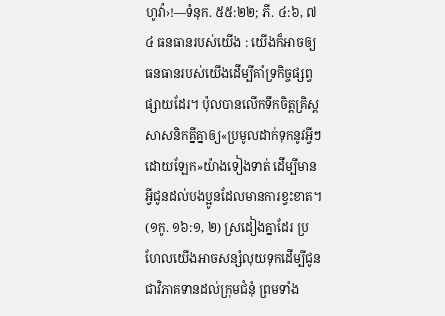ហូវ៉ា›!—ទំនុក. ៥៥:២២; ភី. ៤:៦, ៧
៤ ធនធានរបស់យើង : យើងក៏អាចឲ្យធនធានរបស់យើងដើម្បីគាំទ្រកិច្ចផ្សព្វផ្សាយដែរ។ ប៉ុលបានលើកទឹកចិត្តគ្រិស្តសាសនិកគ្នីគ្នាឲ្យ«ប្រមូលដាក់ទុកនូវអ្វីៗដោយឡែក»យ៉ាងទៀងទាត់ ដើម្បីមានអ្វីជូនដល់បងប្អូនដែលមានការខ្វះខាត។ (១កូ. ១៦:១, ២) ស្រដៀងគ្នាដែរ ប្រហែលយើងអាចសន្សំលុយទុកដើម្បីជូនជាវិភាគទានដល់ក្រុមជំនុំ ព្រមទាំង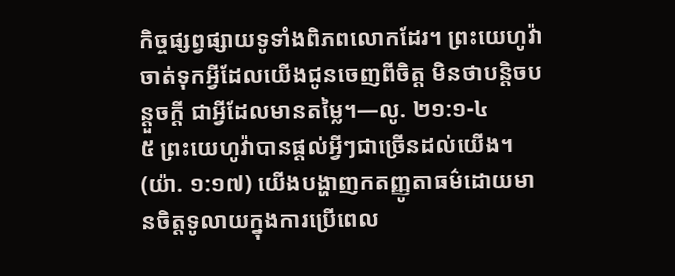កិច្ចផ្សព្វផ្សាយទូទាំងពិភពលោកដែរ។ ព្រះយេហូវ៉ាចាត់ទុកអ្វីដែលយើងជូនចេញពីចិត្ត មិនថាបន្ដិចបន្តួចក្ដី ជាអ្វីដែលមានតម្លៃ។—លូ. ២១:១-៤
៥ ព្រះយេហូវ៉ាបានផ្ដល់អ្វីៗជាច្រើនដល់យើង។ (យ៉ា. ១:១៧) យើងបង្ហាញកតញ្ញូតាធម៌ដោយមានចិត្តទូលាយក្នុងការប្រើពេល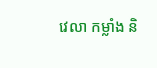វេលា កម្លាំង និ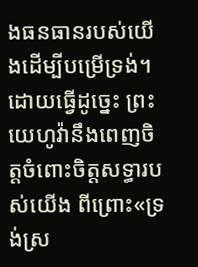ងធនធានរបស់យើងដើម្បីបម្រើទ្រង់។ ដោយធ្វើដូច្នេះ ព្រះយេហូវ៉ានឹងពេញចិត្តចំពោះចិត្តសទ្ធារបស់យើង ពីព្រោះ«ទ្រង់ស្រ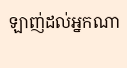ឡាញ់ដល់អ្នកណា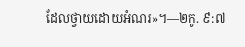ដែលថ្វាយដោយអំណរ»។—២កូ. ៩:៧